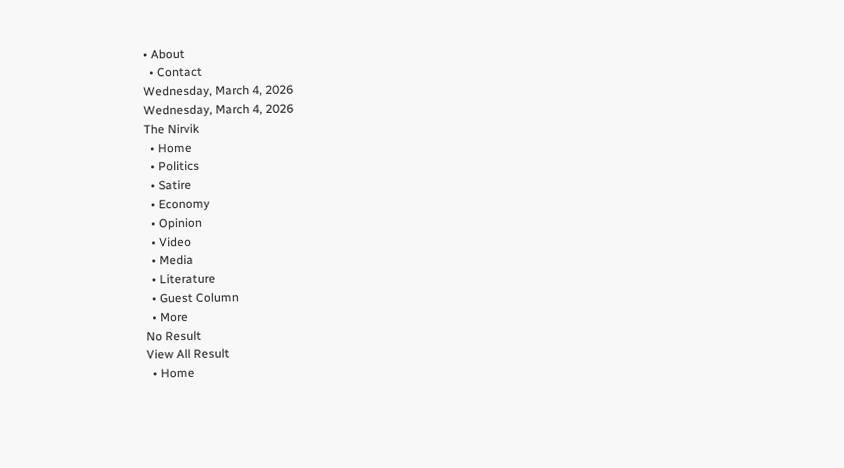• About
  • Contact
Wednesday, March 4, 2026
Wednesday, March 4, 2026
The Nirvik
  • Home
  • Politics
  • Satire
  • Economy
  • Opinion
  • Video
  • Media
  • Literature
  • Guest Column
  • More
No Result
View All Result
  • Home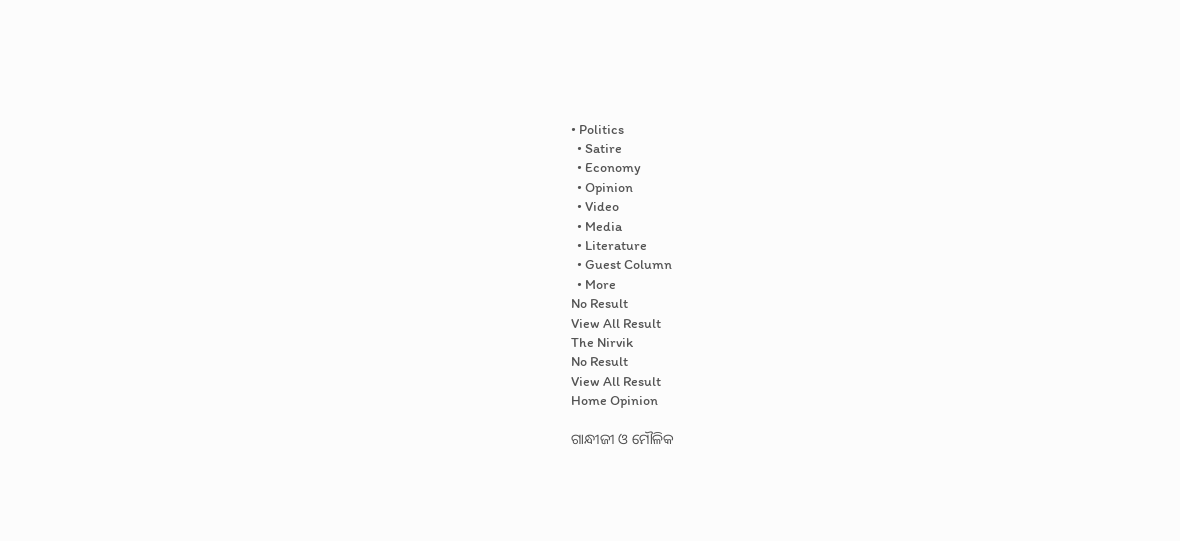• Politics
  • Satire
  • Economy
  • Opinion
  • Video
  • Media
  • Literature
  • Guest Column
  • More
No Result
View All Result
The Nirvik
No Result
View All Result
Home Opinion

ଗାନ୍ଧୀଜୀ ଓ ମୌଳିକ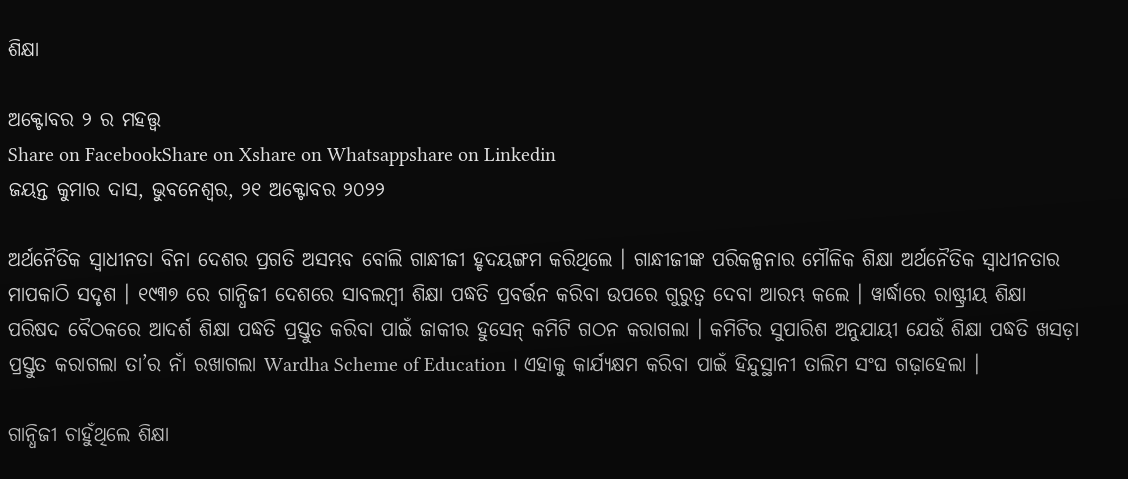ଶିକ୍ଷା

ଅକ୍ଟୋବର ୨ ର ମହତ୍ତ୍ୱ
Share on FacebookShare on Xshare on Whatsappshare on Linkedin
ଜୟନ୍ତ କୁମାର ଦାସ, ଭୁବନେଶ୍ୱର, ୨୧ ଅକ୍ଟୋବର ୨୦୨୨

ଅର୍ଥନୈତିକ ସ୍ୱାଧୀନତା ବିନା ଦେଶର ପ୍ରଗତି ଅସମ୍ଭବ ବୋଲି ଗାନ୍ଧୀଜୀ ହୃଦୟଙ୍ଗମ କରିଥିଲେ । ଗାନ୍ଧୀଜୀଙ୍କ ପରିକଳ୍ପନାର ମୌଳିକ ଶିକ୍ଷା ଅର୍ଥନୈତିକ ସ୍ୱାଧୀନତାର ମାପକାଠି ସଦୃଶ । ୧୯୩୭ ରେ ଗାନ୍ଧିଜୀ ଦେଶରେ ସାବଲମ୍ବୀ ଶିକ୍ଷା ପଦ୍ଧତି ପ୍ରବର୍ତ୍ତନ କରିବା ଉପରେ ଗୁରୁତ୍ବ ଦେବା ଆରମ୍ଭ କଲେ । ୱାର୍ଦ୍ଧାରେ ରାଷ୍ଟ୍ରୀୟ ଶିକ୍ଷା ପରିଷଦ ବୈଠକରେ ଆଦର୍ଶ ଶିକ୍ଷା ପଦ୍ଧତି ପ୍ରସ୍ତୁତ କରିବା ପାଇଁ ଜାକୀର ହୁସେନ୍ କମିଟି ଗଠନ କରାଗଲା । କମିଟିର ସୁପାରିଶ ଅନୁଯାୟୀ ଯେଉଁ ଶିକ୍ଷା ପଦ୍ଧତି ଖସଡ଼ା ପ୍ରସ୍ତୁତ କରାଗଲା ତା’ର ନାଁ ରଖାଗଲା Wardha Scheme of Education । ଏହାକୁ କାର୍ଯ୍ୟକ୍ଷମ କରିବା ପାଇଁ ହିନ୍ଦୁସ୍ଥାନୀ ତାଲିମ ସଂଘ ଗଢ଼ାହେଲା ।

ଗାନ୍ଧିଜୀ ଚାହୁଁଥିଲେ ଶିକ୍ଷା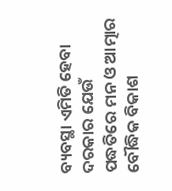ବ୍ୟବସ୍ଥା ଏମିତି ହେବା ଦରକାର ଯେଉଁ ପଦ୍ଧତିରେ ମନ ଓ ଆତ୍ମାର ବୌଦ୍ଧିକ ବିକାଶ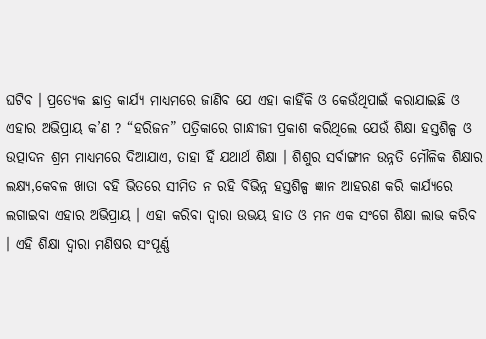ଘଟିବ । ପ୍ରତ୍ୟେକ ଛାତ୍ର କାର୍ଯ୍ୟ ମାଧ୍ୟମରେ ଜାଣିବ ଯେ ଏହା କାହିଁକି ଓ କେଉଁଥିପାଇଁ କରାଯାଇଛି ଓ ଏହାର ଅଭିପ୍ରାୟ କ’ଣ ? “ହରିଜନ” ପତ୍ରିକାରେ ଗାନ୍ଧୀଜୀ ପ୍ରକାଶ କରିଥିଲେ ଯେଉଁ ଶିକ୍ଷା ହସ୍ତଶିଳ୍ପ ଓ ଉତ୍ପାଦନ ଶ୍ରମ ମାଧ୍ୟମରେ ଦିଆଯାଏ, ତାହା ହିଁ ଯଥାର୍ଥ ଶିକ୍ଷା । ଶିଶୁର ସର୍ବାଙ୍ଗୀନ ଉନ୍ନତି ମୌଳିକ ଶିକ୍ଷାର ଲକ୍ଷ୍ୟ,କେବଳ ଖାତା ବହି ଭିତରେ ସୀମିତ ନ ରହି ବିଭିନ୍ନ ହସ୍ତଶିଳ୍ପ ଜ୍ଞାନ ଆହରଣ କରି କାର୍ଯ୍ୟରେ ଲଗାଇବା ଏହାର ଅଭିପ୍ରାୟ । ଏହା କରିବା ଦ୍ୱାରା ଉଭୟ ହାତ ଓ ମନ ଏକ ସଂଗେ ଶିକ୍ଷା ଲାଭ କରିବ । ଏହି ଶିକ୍ଷା ଦ୍ୱାରା ମଣିଷର ସଂପୂର୍ଣ୍ଣ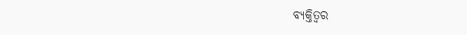ବ୍ୟକ୍ତିତ୍ଵର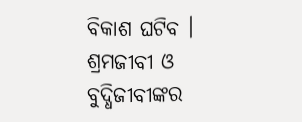ବିକାଶ ଘଟିବ । ଶ୍ରମଜୀବୀ ଓ ବୁଦ୍ଧିଜୀବୀଙ୍କର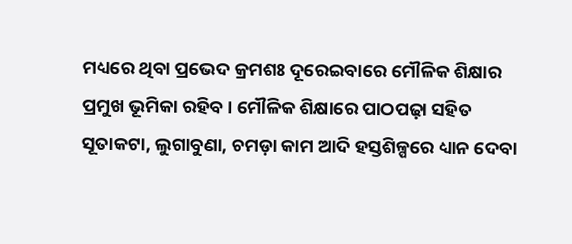ମଧ୍ୟରେ ଥିବା ପ୍ରଭେଦ କ୍ରମଶଃ ଦୂରେଇବାରେ ମୌଳିକ ଶିକ୍ଷାର ପ୍ରମୁଖ ଭୂମିକା ରହିବ । ମୌଳିକ ଶିକ୍ଷାରେ ପାଠପଢ଼ା ସହିତ ସୂତାକଟା, ଲୁଗାବୁଣା, ଚମଡ଼ା କାମ ଆଦି ହସ୍ତଶିଳ୍ପରେ ଧ୍ୟାନ ଦେବା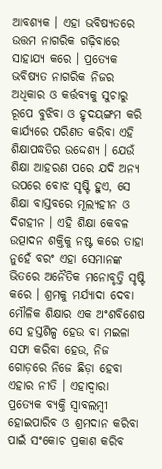ଆବଶ୍ୟକ । ଏହା ଭବିଷ୍ୟତରେ ଉତ୍ତମ ନାଗରିକ ଗଢ଼ିବାରେ ସାହାଯ୍ୟ କରେ । ପ୍ରତ୍ୟେକ ଭବିଷ୍ୟତ ନାଗରିକ ନିଜର ଅଧିକାର ଓ କର୍ତ୍ତବ୍ୟକୁ ସୁଚାରୁ ରୂପେ ବୁଝିବା ଓ ହୃଦୟଙ୍ଗମ କରି କାର୍ଯ୍ୟରେ ପରିଣତ କରିବା ଏହି ଶିକ୍ଷାପଦ୍ଧତିର ଉଦ୍ଦେଶ୍ୟ । ଯେଉଁ ଶିକ୍ଷା ଆହରଣ ପରେ ଯଦି ଅନ୍ୟ ଉପରେ ବୋଝ ସୃଷ୍ଟି ହୁଏ, ସେ ଶିକ୍ଷା ବାସ୍ତବରେ ମୂଲ୍ୟହୀନ ଓ ଦିଗହୀନ । ଏହି ଶିକ୍ଷା କେବଳ ଉତ୍ପାଦନ ଶକ୍ତିକୁ ନଷ୍ଟ କରେ ତାହା ନୁହେଁ ବରଂ ଏହା ସେମାନଙ୍କ ଭିତରେ ଅନୈତିକ ମନୋବୃତ୍ତି ସୃଷ୍ଟି କରେ । ଶ୍ରମକୁ ମର୍ଯ୍ୟାଦା ଦେବା ମୌଳିକ ଶିକ୍ଷାର ଏକ ଅଂଶବିଶେଷ ସେ ହସ୍ତଶିଳ୍ପ ହେଉ ବା ମଇଳା ସଫା କରିବା ହେଉ, ନିଜ ଗୋଡ଼ରେ ନିଜେ ଛିଡ଼ା ହେବା ଏହାର ନୀତି । ଏହାଦ୍ଵାରା ପ୍ରତ୍ୟେକ ବ୍ୟକ୍ତି ସ୍ୱାବଲମ୍ବୀ ହୋଇପାରିବ ଓ ଶ୍ରମଦାନ କରିବା ପାଇଁ ସଂକୋଚ ପ୍ରକାଶ କରିବ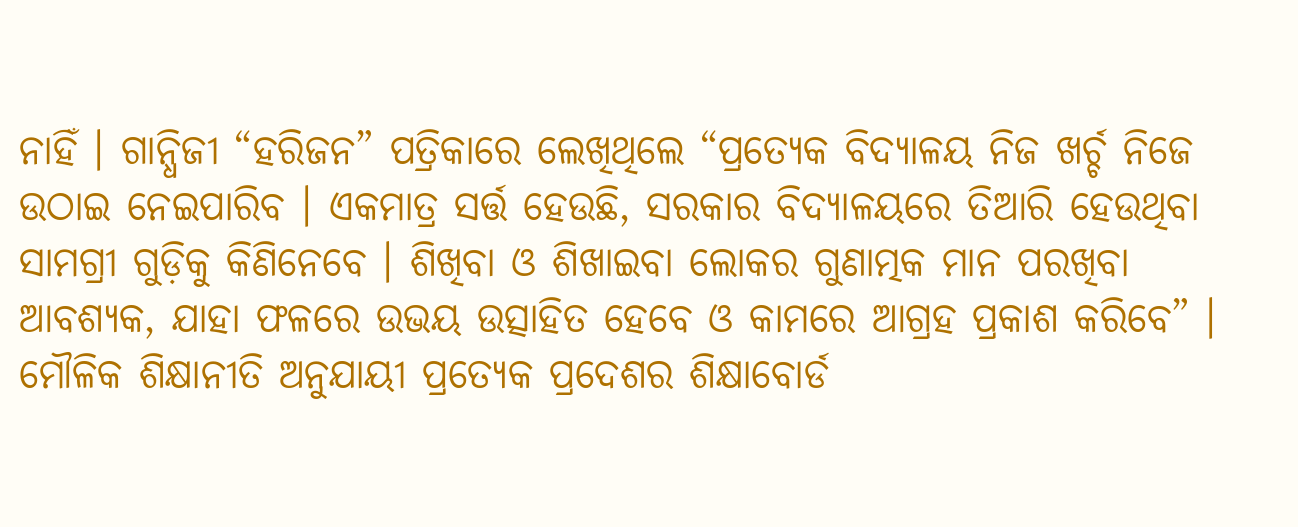ନାହିଁ । ଗାନ୍ଧିଜୀ “ହରିଜନ” ପତ୍ରିକାରେ ଲେଖିଥିଲେ “ପ୍ରତ୍ୟେକ ବିଦ୍ୟାଳୟ ନିଜ ଖର୍ଚ୍ଚ ନିଜେ ଉଠାଇ ନେଇପାରିବ । ଏକମାତ୍ର ସର୍ତ୍ତ ହେଉଛି, ସରକାର ବିଦ୍ୟାଳୟରେ ତିଆରି ହେଉଥିବା ସାମଗ୍ରୀ ଗୁଡ଼ିକୁ କିଣିନେବେ । ଶିଖିବା ଓ ଶିଖାଇବା ଲୋକର ଗୁଣାତ୍ମକ ମାନ ପରଖିବା ଆବଶ୍ୟକ, ଯାହା ଫଳରେ ଉଭୟ ଉତ୍ସାହିତ ହେବେ ଓ କାମରେ ଆଗ୍ରହ ପ୍ରକାଶ କରିବେ” । ମୌଳିକ ଶିକ୍ଷାନୀତି ଅନୁଯାୟୀ ପ୍ରତ୍ୟେକ ପ୍ରଦେଶର ଶିକ୍ଷାବୋର୍ଡ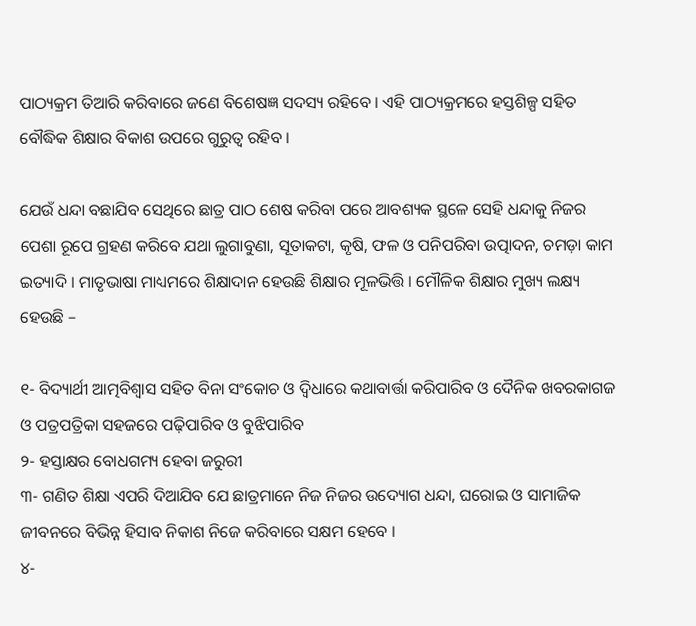ପାଠ୍ୟକ୍ରମ ତିଆରି କରିବାରେ ଜଣେ ବିଶେଷଜ୍ଞ ସଦସ୍ୟ ରହିବେ । ଏହି ପାଠ୍ୟକ୍ରମରେ ହସ୍ତଶିଳ୍ପ ସହିତ ବୌଦ୍ଧିକ ଶିକ୍ଷାର ବିକାଶ ଉପରେ ଗୁରୁତ୍ୱ ରହିବ ।

ଯେଉଁ ଧନ୍ଦା ବଛାଯିବ ସେଥିରେ ଛାତ୍ର ପାଠ ଶେଷ କରିବା ପରେ ଆବଶ୍ୟକ ସ୍ଥଳେ ସେହି ଧନ୍ଦାକୁ ନିଜର ପେଶା ରୂପେ ଗ୍ରହଣ କରିବେ ଯଥା ଲୁଗାବୁଣା, ସୂତାକଟା, କୃଷି, ଫଳ ଓ ପନିପରିବା ଉତ୍ପାଦନ, ଚମଡ଼ା କାମ ଇତ୍ୟାଦି । ମାତୃଭାଷା ମାଧ୍ୟମରେ ଶିକ୍ଷାଦାନ ହେଉଛି ଶିକ୍ଷାର ମୂଳଭିତ୍ତି । ମୌଳିକ ଶିକ୍ଷାର ମୁଖ୍ୟ ଲକ୍ଷ୍ୟ ହେଉଛି –

୧- ବିଦ୍ୟାର୍ଥୀ ଆତ୍ମବିଶ୍ୱାସ ସହିତ ବିନା ସଂକୋଚ ଓ ଦ୍ୱିଧାରେ କଥାବାର୍ତ୍ତା କରିପାରିବ ଓ ଦୈନିକ ଖବରକାଗଜ ଓ ପତ୍ରପତ୍ରିକା ସହଜରେ ପଢ଼ିପାରିବ ଓ ବୁଝିପାରିବ
୨- ହସ୍ତାକ୍ଷର ବୋଧଗମ୍ୟ ହେବା ଜରୁରୀ
୩- ଗଣିତ ଶିକ୍ଷା ଏପରି ଦିଆଯିବ ଯେ ଛାତ୍ରମାନେ ନିଜ ନିଜର ଉଦ୍ୟୋଗ ଧନ୍ଦା, ଘରୋଇ ଓ ସାମାଜିକ ଜୀବନରେ ବିଭିନ୍ନ ହିସାବ ନିକାଶ ନିଜେ କରିବାରେ ସକ୍ଷମ ହେବେ ।
୪-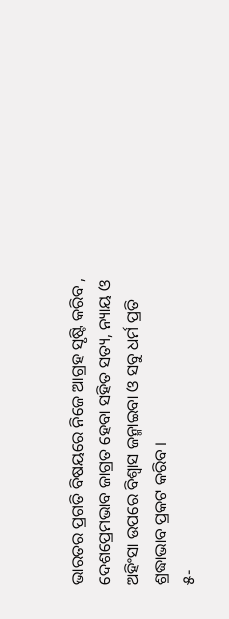ଭାରତର ପ୍ରଗତି ବିଷୟରେ ନିଜେ ଆଗ୍ରହ ସୃଷ୍ଟି କରିବ , ଦେଶପ୍ରେମଭାବ ଜାଗ୍ରତ ହେବା ସହିତ ସତ୍ୟ, ନ୍ୟାୟ ଓ ଅହିଂସା ଉପରେ ବିଶ୍ୱାସ ଜନ୍ମାଇବା ଓ ସବୁ ଧର୍ମ ପ୍ରତି ଶ୍ରଦ୍ଧାଭାବ ପ୍ରକଟ କରିବ ।
୫-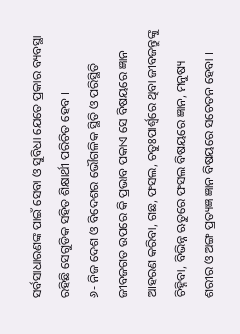ସର୍ବସାଧାରଣଙ୍କ ପାଇଁ ସେବା ଓ ସୁବିଧା ଯେତେ ପ୍ରକାର ବ୍ୟବସ୍ଥା ରହିଛି ସେଗୁଡିକ ସହିତ ଶିକ୍ଷାର୍ଥୀ ପରିଚିତ ହେବ ।
୬- ନିଜ ଦେଶ ଓ ବିଦେଶର ଭୌଗଳିକ ସ୍ଥିତି ଓ ପରିସ୍ଥିତି ଜୀବଜଗତ ଉପରେ କି ପ୍ରଭାବ ପକାଏ ସେ ବିଷୟରେ ଜ୍ଞାନ ଆହରଣ କରିବା, ଗଛ, ଫସଲ, ଚତୁଃପାର୍ଶ୍ଵରେ ଥିବା ଜୀବଜନ୍ତୁଙ୍କୁ ଚିହ୍ନିବା, ବିଭିନ୍ନ ଋତୁରେ ଫସଲ ବିଷୟରେ ଜ୍ଞାନ, ମନୁଷ୍ୟ ଶରୀର ଓ ଅଙ୍ଗ ପ୍ରତ୍ୟଜ୍ଞ ଜ୍ଞାନ ବିଷୟରେ ସଚେତନ ହେବା ।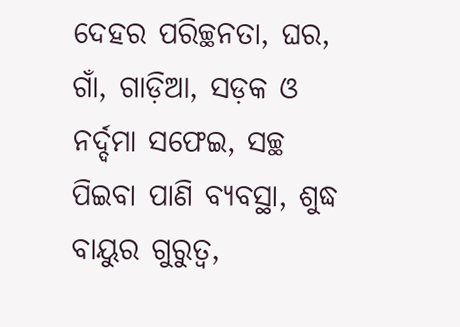ଦେହର ପରିଚ୍ଛନତା, ଘର, ଗାଁ, ଗାଡ଼ିଆ, ସଡ଼କ ଓ ନର୍ଦ୍ଦମା ସଫେଇ, ସଚ୍ଛ ପିଇବା ପାଣି ବ୍ୟବସ୍ଥା, ଶୁଦ୍ଧ ବାୟୁର ଗୁରୁତ୍ୱ,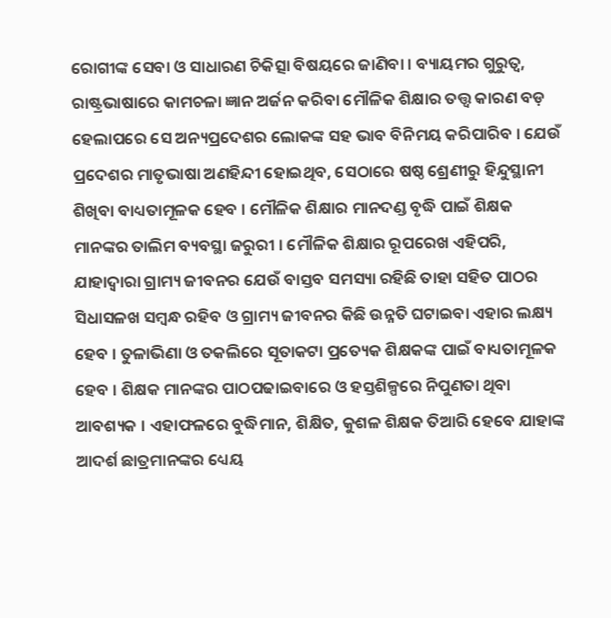ରୋଗୀଙ୍କ ସେବା ଓ ସାଧାରଣ ଚିକିତ୍ସା ବିଷୟରେ ଜାଣିବା । ବ୍ୟାୟମର ଗୁରୁତ୍ୱ, ରାଷ୍ଟ୍ରଭାଷାରେ କାମଚଳା ଜ୍ଞାନ ଅର୍ଜନ କରିବା ମୌଳିକ ଶିକ୍ଷାର ତତ୍ତ୍ୱ କାରଣ ବଡ଼ ହେଲାପରେ ସେ ଅନ୍ୟପ୍ରଦେଶର ଲୋକଙ୍କ ସହ ଭାବ ବିନିମୟ କରିପାରିବ । ଯେଉଁ ପ୍ରଦେଶର ମାତୃଭାଷା ଅଣହିନ୍ଦୀ ହୋଇଥିବ, ସେଠାରେ ଷଷ୍ଠ ଶ୍ରେଣୀରୁ ହିନ୍ଦୁସ୍ଥାନୀ ଶିଖିବା ବାଧ୍ୟତାମୂଳକ ହେବ । ମୌଳିକ ଶିକ୍ଷାର ମାନଦଣ୍ଡ ବୃଦ୍ଧି ପାଇଁ ଶିକ୍ଷକ ମାନଙ୍କର ତାଲିମ ବ୍ୟବସ୍ଥା ଜରୁରୀ । ମୌଳିକ ଶିକ୍ଷାର ରୂପରେଖ ଏହିପରି, ଯାହାଦ୍ୱାରା ଗ୍ରାମ୍ୟ ଜୀବନର ଯେଉଁ ବାସ୍ତବ ସମସ୍ୟା ରହିଛି ତାହା ସହିତ ପାଠର ସିଧାସଳଖ ସମ୍ବନ୍ଧ ରହିବ ଓ ଗ୍ରାମ୍ୟ ଜୀବନର କିଛି ଉନ୍ନତି ଘଟାଇବା ଏହାର ଲକ୍ଷ୍ୟ ହେବ । ତୁଳାଭିଣା ଓ ତକଲିରେ ସୂତାକଟା ପ୍ରତ୍ୟେକ ଶିକ୍ଷକଙ୍କ ପାଇଁ ବାଧ୍ୟତାମୂଳକ ହେବ । ଶିକ୍ଷକ ମାନଙ୍କର ପାଠପଢାଇବାରେ ଓ ହସ୍ତଶିଳ୍ପରେ ନିପୁଣତା ଥିବା ଆବଶ୍ୟକ । ଏହାଫଳରେ ବୁଦ୍ଧିମାନ, ଶିକ୍ଷିତ, କୁଶଳ ଶିକ୍ଷକ ତିଆରି ହେବେ ଯାହାଙ୍କ ଆଦର୍ଶ ଛାତ୍ରମାନଙ୍କର ଧ୍ୟେୟ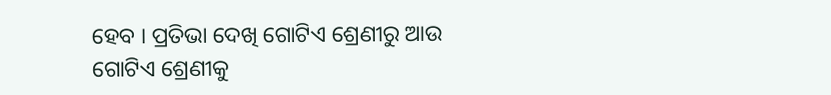ହେବ । ପ୍ରତିଭା ଦେଖି ଗୋଟିଏ ଶ୍ରେଣୀରୁ ଆଉ ଗୋଟିଏ ଶ୍ରେଣୀକୁ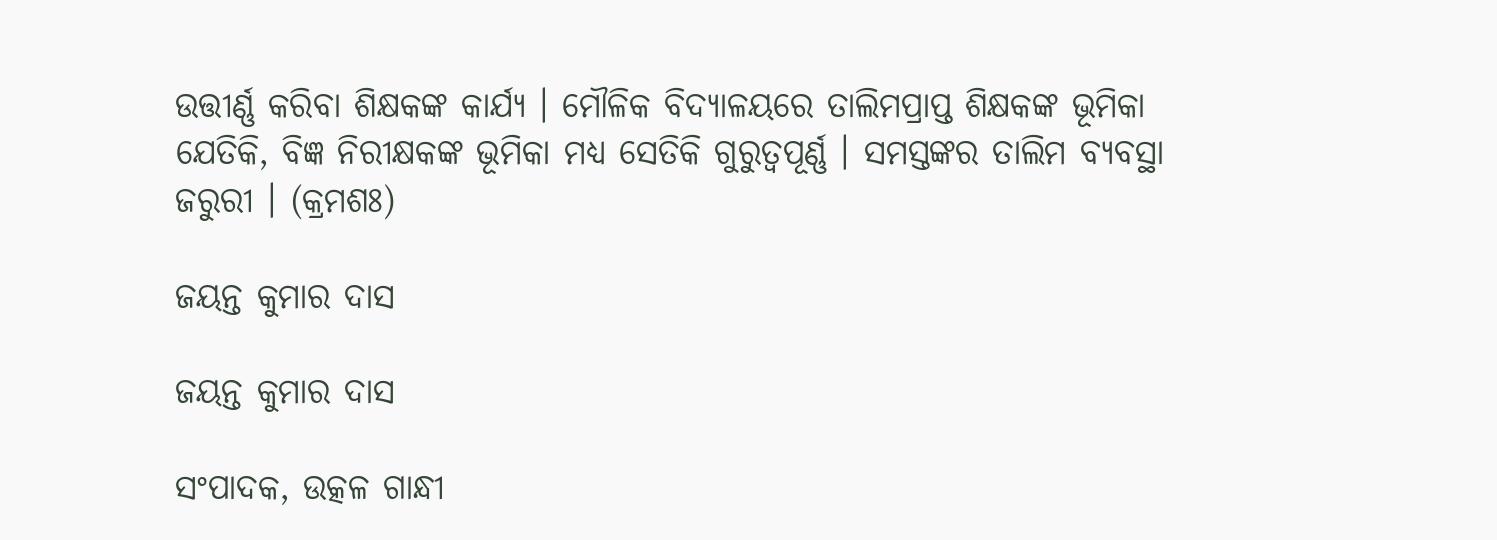ଉତ୍ତୀର୍ଣ୍ଣ କରିବା ଶିକ୍ଷକଙ୍କ କାର୍ଯ୍ୟ । ମୌଳିକ ବିଦ୍ୟାଳୟରେ ତାଲିମପ୍ରାପ୍ତ ଶିକ୍ଷକଙ୍କ ଭୂମିକା ଯେତିକି, ବିଜ୍ଞ ନିରୀକ୍ଷକଙ୍କ ଭୂମିକା ମଧ୍ୟ ସେତିକି ଗୁରୁତ୍ୱପୂର୍ଣ୍ଣ । ସମସ୍ତଙ୍କର ତାଲିମ ବ୍ୟବସ୍ଥା ଜରୁରୀ । (କ୍ରମଶଃ)

ଜୟନ୍ତ କୁମାର ଦାସ

ଜୟନ୍ତ କୁମାର ଦାସ

ସଂପାଦକ, ଉତ୍କଳ ଗାନ୍ଧୀ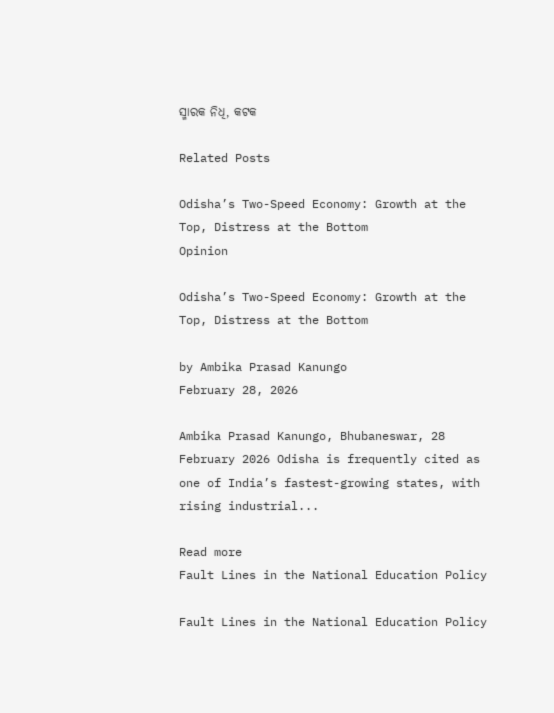ସ୍ମାରକ ନିଧି, କଟକ

Related Posts

Odisha’s Two-Speed Economy: Growth at the Top, Distress at the Bottom
Opinion

Odisha’s Two-Speed Economy: Growth at the Top, Distress at the Bottom

by Ambika Prasad Kanungo
February 28, 2026

Ambika Prasad Kanungo, Bhubaneswar, 28 February 2026 Odisha is frequently cited as one of India’s fastest-growing states, with rising industrial...

Read more
Fault Lines in the National Education Policy

Fault Lines in the National Education Policy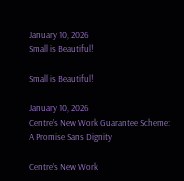January 10, 2026
Small is Beautiful!

Small is Beautiful!

January 10, 2026
Centre’s New Work Guarantee Scheme: A Promise Sans Dignity

Centre’s New Work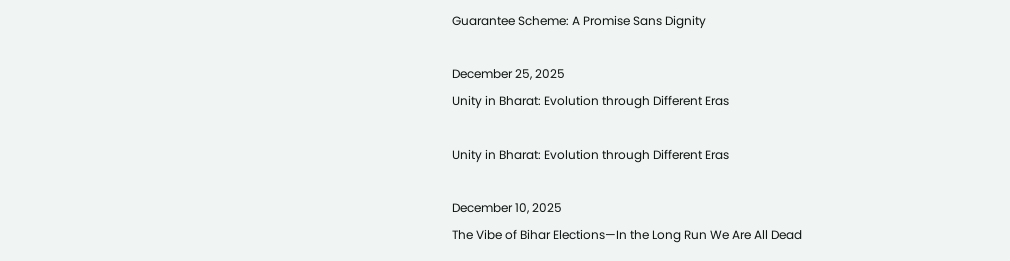Guarantee Scheme: A Promise Sans Dignity

December 25, 2025
Unity in Bharat: Evolution through Different Eras

Unity in Bharat: Evolution through Different Eras

December 10, 2025
The Vibe of Bihar Elections—In the Long Run We Are All Dead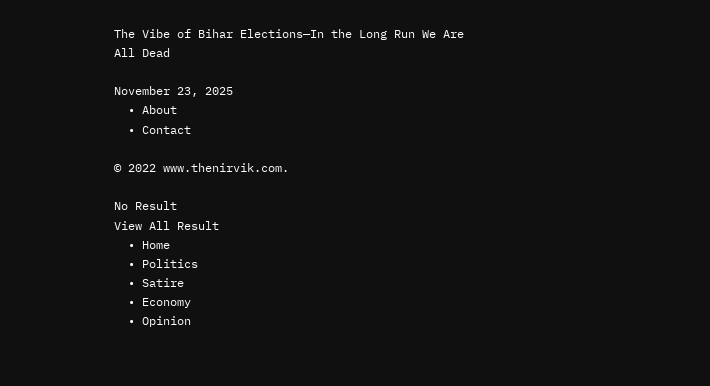The Vibe of Bihar Elections—In the Long Run We Are All Dead

November 23, 2025
  • About
  • Contact

© 2022 www.thenirvik.com.

No Result
View All Result
  • Home
  • Politics
  • Satire
  • Economy
  • Opinion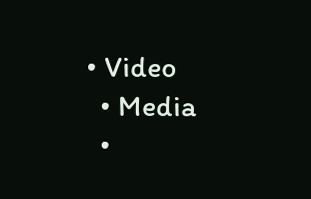• Video
  • Media
  •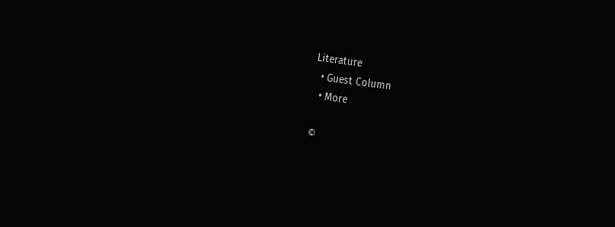Literature
  • Guest Column
  • More

©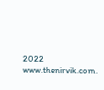2022 www.thenirvik.com.